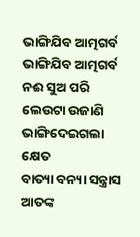ଭାଙ୍ଗିଯିବ ଆତ୍ମଗର୍ବ
ଭାଙ୍ଗିଯିବ ଆତ୍ମଗର୍ବ
ନଈ ସୁଅ ପରି ଲେଉଟା ଉଜାଣି
ଭାଙ୍ଗିଦେଇଗଲା କ୍ଷେତ
ବାତ୍ୟା ବନ୍ୟା ସନ୍ତ୍ରାସ ଆତଙ୍କ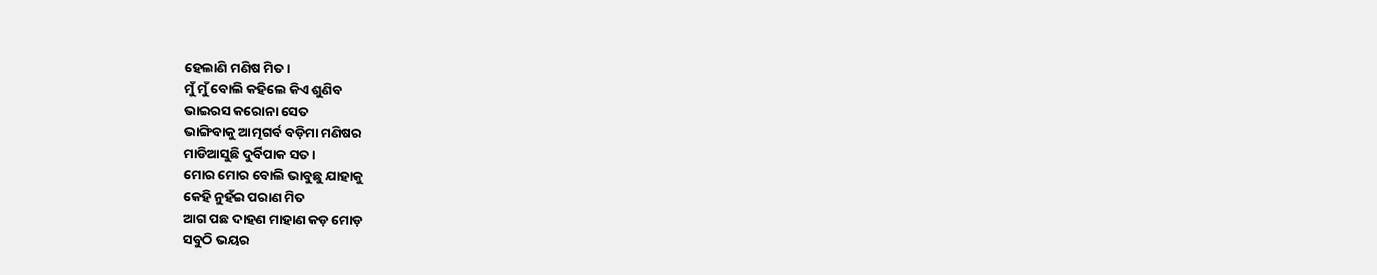ହେଲାଣି ମଣିଷ ମିତ ।
ମୁଁ ମୁଁ ବୋଲି କହିଲେ କିଏ ଶୁଣିବ
ଭାଇରସ କରୋନା ସେତ
ଭାଙ୍ଗିବାକୁ ଆତ୍ମଗର୍ବ ବଡ଼ିମା ମଣିଷର
ମାଡିଆସୁଛି ଦୁର୍ବିପାକ ସତ ।
ମୋର ମୋର ବୋଲି ଭାବୁଛୁ ଯାହାକୁ
କେହି ନୁହଁଇ ପରାଣ ମିତ
ଆଗ ପଛ ଦାହଣ ମାହାଣ କଡ଼ ମୋଡ଼
ସବୁଠି ଭୟର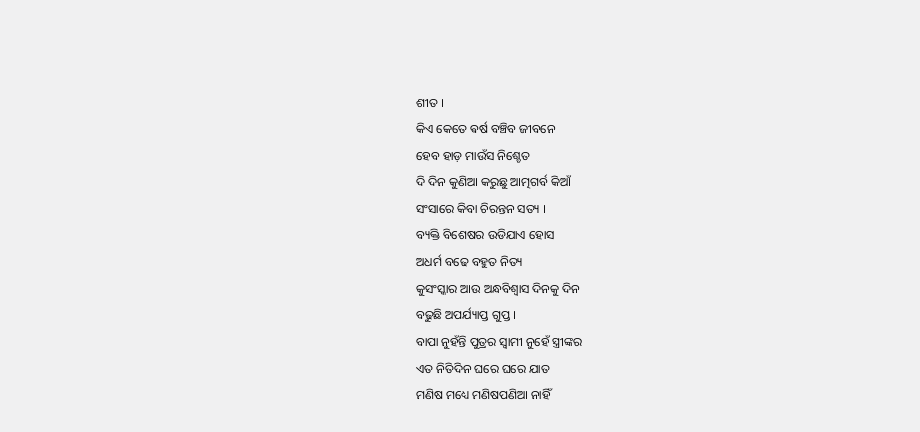ଶୀତ ।
କିଏ କେତେ ଵର୍ଷ ବଞ୍ଚିବ ଜୀବନେ
ହେବ ହାଡ଼ ମାଉଁସ ନିଶ୍ଚେତ
ଦି ଦିନ କୁଣିଆ କରୁଛୁ ଆତ୍ମଗର୍ବ କିଆଁ
ସଂସାରେ କିବା ଚିରନ୍ତନ ସତ୍ୟ ।
ବ୍ୟକ୍ତି ବିଶେଷର ଉଡିଯାଏ ହୋସ
ଅଧର୍ମ ବଢେ ବହୁତ ନିତ୍ୟ
କୁସଂସ୍କାର ଆଉ ଅନ୍ଧବିଶ୍ୱାସ ଦିନକୁ ଦିନ
ବଢୁଛି ଅପର୍ଯ୍ୟାପ୍ତ ଗୁପ୍ତ ।
ବାପା ନୁହଁନ୍ତି ପୁତ୍ରର ସ୍ୱାମୀ ନୁହେଁ ସ୍ତ୍ରୀଙ୍କର
ଏତ ନିତିଦିନ ଘରେ ଘରେ ଯାତ
ମଣିଷ ମଧ୍ୟେ ମଣିଷପଣିଆ ନାହିଁ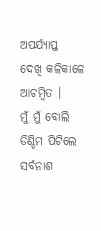ଅପର୍ଯ୍ୟାପ୍ତ
ଦେଖି କଳିକାଳେ ଆଚମ୍ବିତ ।
ମୁଁ ମୁଁ ବୋଲି ଡିଣ୍ଡିମ ପିଟିଲେ ସର୍ବନାଶ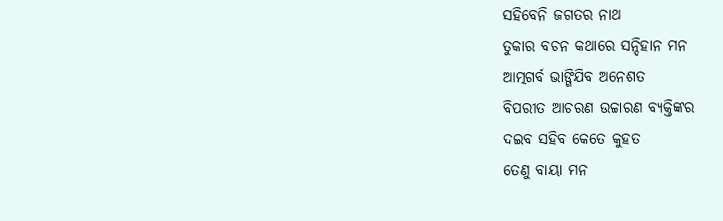ସହିବେନି ଜଗତର ନାଥ
ତୁକାର ବଚନ କଥାରେ ସନ୍ଦିହାନ ମନ
ଆତ୍ମଗର୍ବ ଭାଙ୍ଗିଯିବ ଅନେଶତ
ବିପରୀତ ଆଚରଣ ଉଚ୍ଚାରଣ ବ୍ୟକ୍ତିଙ୍କର
ଦଇବ ସହିବ କେତେ କୁହତ
ତେଣୁ ବାୟା ମନ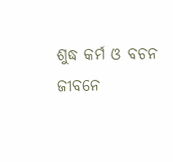ଶୁଦ୍ଧ କର୍ମ ଓ ବଚନ
ଜୀବନେ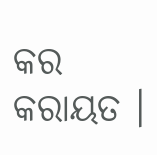କର କରାୟତ ।